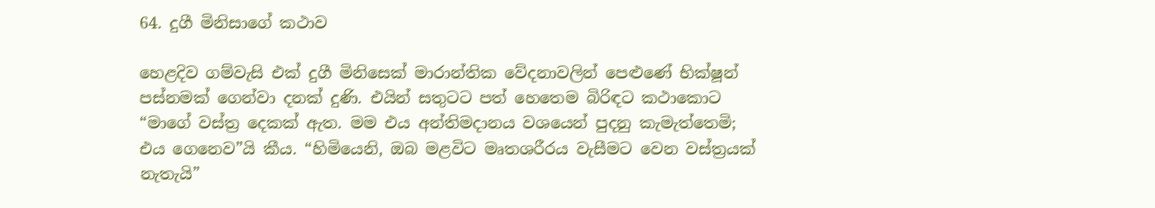64. දුගී මිනිසාගේ කථාව

හෙළදිව ගම්වැසි එක් දුගී මිනිසෙක් මාරාන්තික වේදනාවලින් පෙළුණේ භික්ෂූන් පස්නමක් ගෙන්වා දනක් දුණි. එයින් සතුටට පත් හෙතෙම බිරිඳට කථාකොට “මාගේ වස්ත්‍ර‍ දෙකක් ඇත. මම එය අන්තිමදානය වශයෙන් පුදනු කැමැත්තෙමි; එය ගෙනෙව”යි කීය. “හිමියෙනි, ඔබ මළවිට මෘතශරීරය වැසීමට වෙන වස්ත්‍ර‍යක් නැතැයි”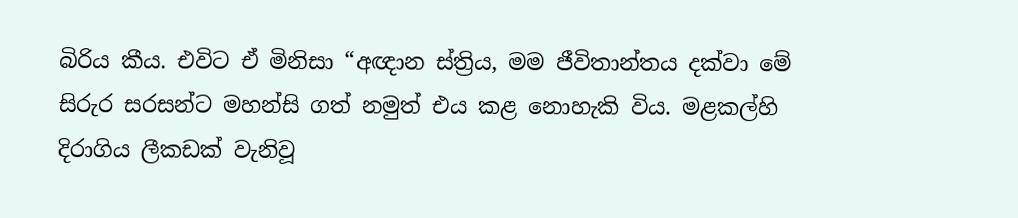බිරිය කීය. එවිට ඒ මිනිසා “අඥාන ස්ත්‍රිය, මම ජීවිතාන්තය දක්වා මේ සිරුර සරසන්ට මහන්සි ගත් නමුත් එය කළ නොහැකි විය. මළකල්හි දිරාගිය ලීකඩක් වැනිවූ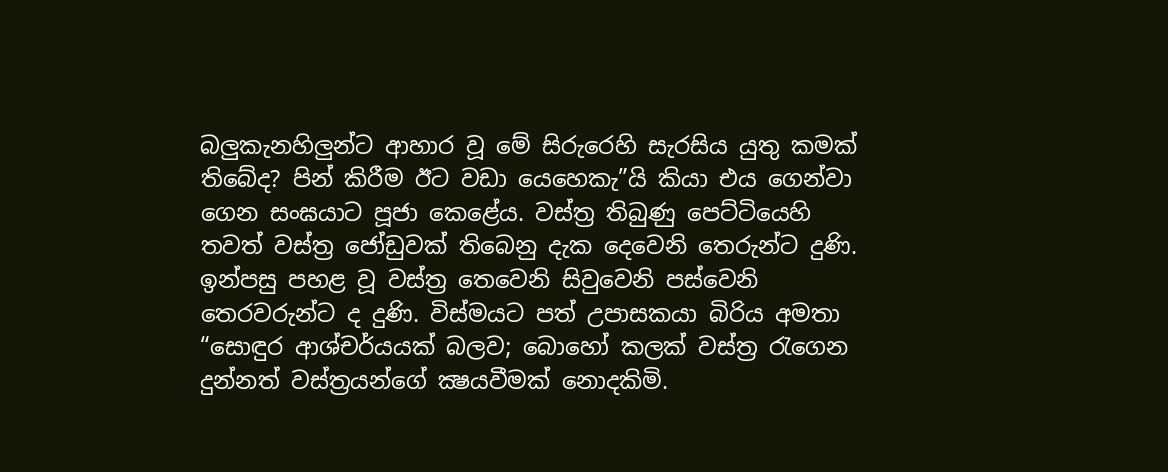බලුකැනහිලුන්ට ආහාර වූ මේ සිරුරෙහි සැරසිය යුතු කමක් තිබේද? පින් කිරීම ඊට වඩා යෙහෙකැ”යි කියා එය ගෙන්වා ගෙන සංඝයාට පූජා කෙළේය. වස්ත්‍ර‍ තිබුණු පෙට්ටියෙහි තවත් වස්ත්‍ර‍ ජෝඩුවක් තිබෙනු දැක දෙවෙනි තෙරුන්ට දුණි. ඉන්පසු පහළ වූ වස්ත්‍ර‍ තෙවෙනි සිවුවෙනි පස්වෙනි තෙරවරුන්ට ද දුණි. විස්මයට පත් උපාසකයා බිරිය අමතා “සොඳුර ආශ්චර්යයක් බලව; බොහෝ කලක් වස්ත්‍ර‍ රැගෙන දුන්නත් වස්ත්‍ර‍යන්ගේ ක්‍ෂයවීමක් නොදකිමි.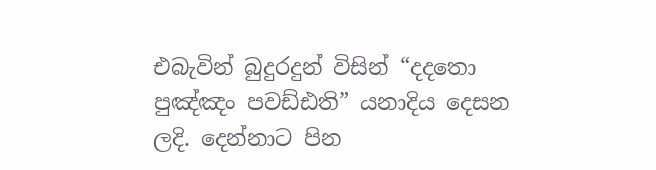එබැවින් බුදුරදුන් විසින් “දදතො පුඤ්ඤං පවඩ්ඪති” යනාදිය දෙසන ලදි. දෙන්නාට පින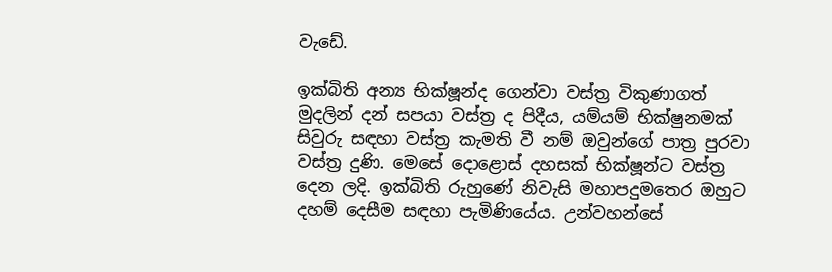වැඩේ.

ඉක්බිති අන්‍ය භික්ෂූන්ද ගෙන්වා වස්ත්‍ර‍ විකුණාගත් මුදලින් දන් සපයා වස්ත්‍ර‍ ද පිදීය, යම්යම් භික්ෂුනමක් සිවුරු සඳහා වස්ත්‍ර‍ කැමති වී නම් ඔවුන්ගේ පාත්‍ර‍ පුරවා වස්ත්‍ර‍ දුණි. මෙසේ දොළොස් දහසක් භික්ෂූන්ට වස්ත්‍ර‍ දෙන ලදි. ඉක්බිති රුහුණේ නිවැසි මහාපදුමතෙර ඔහුට දහම් දෙසීම සඳහා පැමිණියේය. උන්වහන්සේ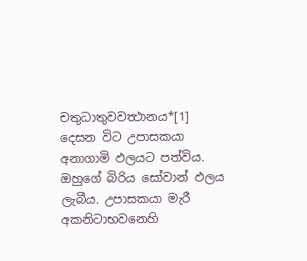චතුධාතුවවත්‍ථානය*[1] දෙසන විට උපාසකයා අනාගාමි ඵලයට පත්විය. ඔහුගේ බිරිය සෝවාන් ඵලය ලැබීය. උපාසකයා මැරී අකනිටාභවනෙහි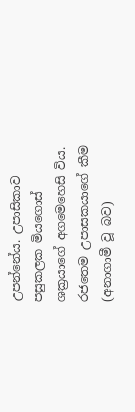උපන්නේය. උපාසිකාව පසුකලක මියගොස් ශක්‍ර‍යාගේ අගමෙහෙසි විය. රජතෙම උපාසකයාගේ කීම (අනාගාමී වූ බව)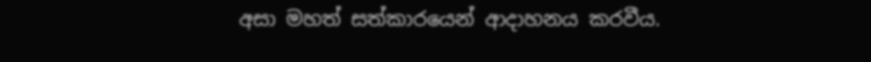අසා මහත් සත්කාරයෙන් ආදාහනය කරවීය.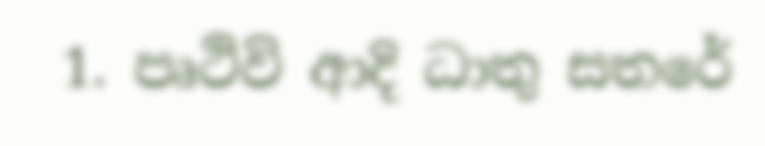1. පෘථිවි ආදි ධාතු සතරේ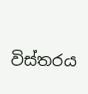විස්තරය